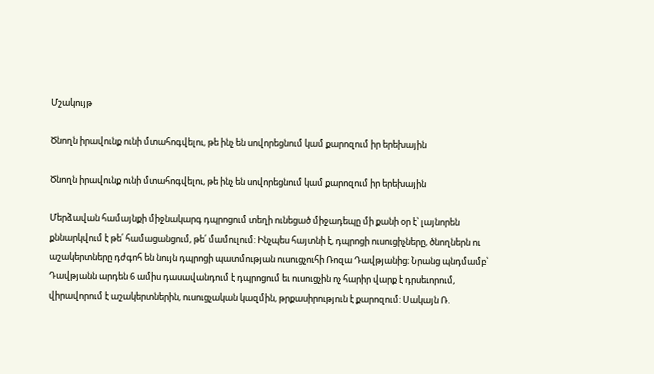Մշակույթ

Ծնողն իրավունք ունի մտահոգվելու, թե ինչ են սովորեցնում կամ քարոզում իր երեխային

Ծնողն իրավունք ունի մտահոգվելու, թե ինչ են սովորեցնում կամ քարոզում իր երեխային

Մերձավան համայնքի միջնակարգ դպրոցում տեղի ունեցած միջադեպը մի քանի օր է՝ լայնորեն քննարկվում է թե՛ համացանցում, թե՛ մամուլում: Ինչպես հայտնի է, դպրոցի ուսուցիչները, ծնողներն ու աշակերտները դժգոհ են նույն դպրոցի պատմության ուսուցչուհի Ռոզա Դավթյանից։ Նրանց պնդմամբ՝ Դավթյանն արդեն 6 ամիս դասավանդում է դպրոցում եւ ուսուցչին ոչ հարիր վարք է դրսեւորում, վիրավորում է աշակերտներին, ուսուցչական կազմին, թրքասիրություն է քարոզում: Սակայն Ռ.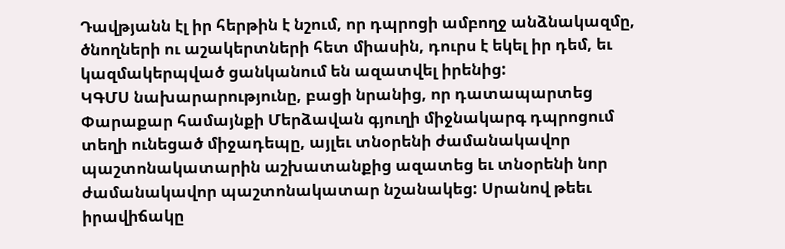Դավթյանն էլ իր հերթին է նշում, որ դպրոցի ամբողջ անձնակազմը, ծնողների ու աշակերտների հետ միասին, դուրս է եկել իր դեմ, եւ կազմակերպված ցանկանում են ազատվել իրենից:
ԿԳՄՍ նախարարությունը, բացի նրանից, որ դատապարտեց Փարաքար համայնքի Մերձավան գյուղի միջնակարգ դպրոցում տեղի ունեցած միջադեպը, այլեւ տնօրենի ժամանակավոր պաշտոնակատարին աշխատանքից ազատեց եւ տնօրենի նոր ժամանակավոր պաշտոնակատար նշանակեց: Սրանով թեեւ իրավիճակը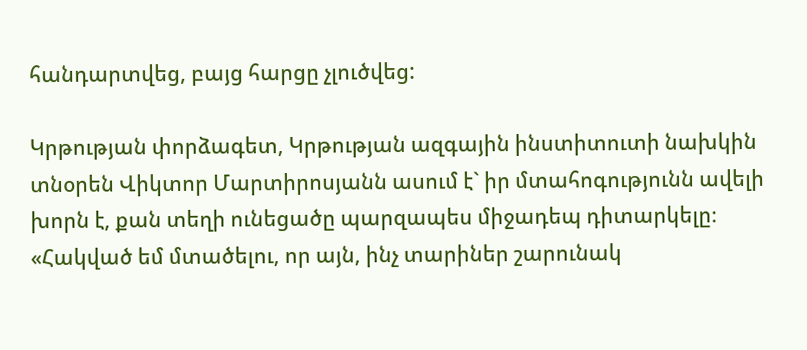հանդարտվեց, բայց հարցը չլուծվեց:

Կրթության փորձագետ, Կրթության ազգային ինստիտուտի նախկին տնօրեն Վիկտոր Մարտիրոսյանն ասում է` իր մտահոգությունն ավելի խորն է, քան տեղի ունեցածը պարզապես միջադեպ դիտարկելը։ «Հակված եմ մտածելու, որ այն, ինչ տարիներ շարունակ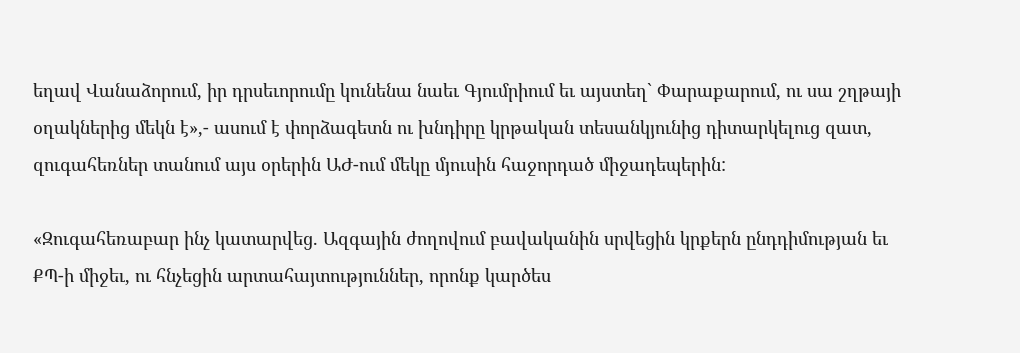եղավ Վանաձորում, իր դրսեւորումը կունենա նաեւ Գյումրիում եւ այստեղ` Փարաքարում, ու սա շղթայի օղակներից մեկն է»,- ասում է փորձագետն ու խնդիրը կրթական տեսանկյունից դիտարկելուց զատ, զուգահեռներ տանում այս օրերին ԱԺ-ում մեկը մյուսին հաջորդած միջադեպերին:

«Զուգահեռաբար ինչ կատարվեց. Ազգային ժողովում բավականին սրվեցին կրքերն ընդդիմության եւ ՔՊ-ի միջեւ, ու հնչեցին արտահայտություններ, որոնք կարծես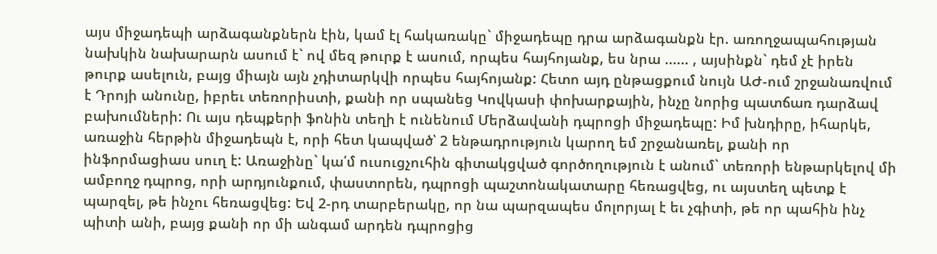այս միջադեպի արձագանքներն էին, կամ էլ հակառակը` միջադեպը դրա արձագանքն էր. առողջապահության նախկին նախարարն ասում է` ով մեզ թուրք է ասում, որպես հայհոյանք, ես նրա ...... , այսինքն` դեմ չէ իրեն թուրք ասելուն, բայց միայն այն չդիտարկվի որպես հայհոյանք: Հետո այդ ընթացքում նույն ԱԺ-ում շրջանառվում է Դրոյի անունը, իբրեւ տեռորիստի, քանի որ սպանեց Կովկասի փոխարքային, ինչը նորից պատճառ դարձավ բախումների: Ու այս դեպքերի ֆոնին տեղի է ունենում Մերձավանի դպրոցի միջադեպը: Իմ խնդիրը, իհարկե, առաջին հերթին միջադեպն է, որի հետ կապված՝ 2 ենթադրություն կարող եմ շրջանառել, քանի որ ինֆորմացիաս սուղ է: Առաջինը` կա՛մ ուսուցչուհին գիտակցված գործողություն է անում` տեռորի ենթարկելով մի ամբողջ դպրոց, որի արդյունքում, փաստորեն, դպրոցի պաշտոնակատարը հեռացվեց, ու այստեղ պետք է պարզել, թե ինչու հեռացվեց: Եվ 2-րդ տարբերակը, որ նա պարզապես մոլորյալ է եւ չգիտի, թե որ պահին ինչ պիտի անի, բայց քանի որ մի անգամ արդեն դպրոցից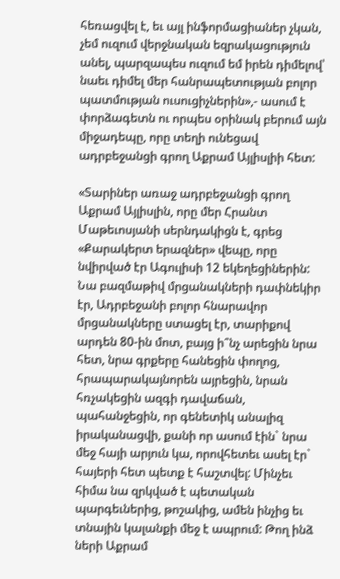հեռացվել է, եւ այլ ինֆորմացիաներ չկան, չեմ ուզում վերջնական եզրակացություն անել, պարզապես ուզում եմ իրեն դիմելով՝ նաեւ դիմել մեր հանրապետության բոլոր պատմության ուսուցիչներին»,- ասում է փորձագետն ու որպես օրինակ բերում այն միջադեպը, որը տեղի ունեցավ ադրբեջանցի գրող Աքրամ Այլիսլիի հետ:

«Տարիներ առաջ ադրբեջանցի գրող Աքրամ Այլիսլին, որը մեր Հրանտ Մաթեւոսյանի սերնդակիցն է, գրեց «Քարակերտ երազներ» վեպը, որը նվիրված էր Ագուլիսի 12 եկեղեցիներին: Նա բազմաթիվ մրցանակների դափնեկիր էր, Ադրբեջանի բոլոր հնարավոր մրցանակները ստացել էր, տարիքով արդեն 80-ին մոտ, բայց ի՞նչ արեցին նրա հետ, նրա գրքերը հանեցին փողոց, հրապարակայնորեն այրեցին, նրան հռչակեցին ազգի դավաճան, պահանջեցին, որ գենետիկ անալիզ իրականացվի, քանի որ ասում էին` նրա մեջ հայի արյուն կա, որովհետեւ ասել էր` հայերի հետ պետք է հաշտվել: Մինչեւ հիմա նա զրկված է պետական պարգեւներից, թոշակից, ամեն ինչից եւ տնային կալանքի մեջ է ապրում: Թող ինձ ների Աքրամ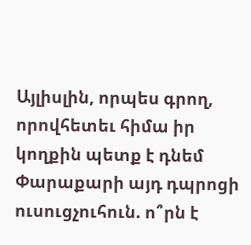Այլիսլին, որպես գրող, որովհետեւ հիմա իր կողքին պետք է դնեմ Փարաքարի այդ դպրոցի ուսուցչուհուն. ո՞րն է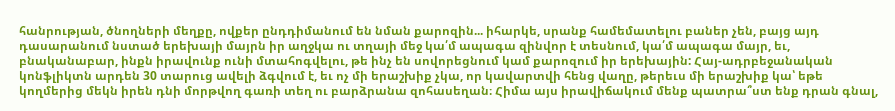հանրության, ծնողների մեղքը, ովքեր ընդդիմանում են նման քարոզին... իհարկե, սրանք համեմատելու բաներ չեն, բայց այդ դասարանում նստած երեխայի մայրն իր աղջկա ու տղայի մեջ կա՛մ ապագա զինվոր է տեսնում, կա՛մ ապագա մայր, եւ, բնականաբար, ինքն իրավունք ունի մտահոգվելու, թե ինչ են սովորեցնում կամ քարոզում իր երեխային: Հայ-ադրբեջանական կոնֆլիկտն արդեն 30 տարուց ավելի ձգվում է, եւ ոչ մի երաշխիք չկա, որ կավարտվի հենց վաղը, թերեւս մի երաշխիք կա՝ եթե կողմերից մեկն իրեն դնի մորթվող գառի տեղ ու բարձրանա զոհասեղան։ Հիմա այս իրավիճակում մենք պատրա՞ստ ենք դրան գնալ,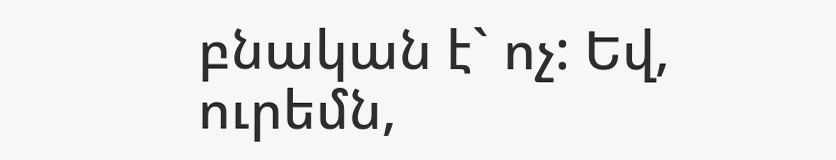բնական է` ոչ: Եվ, ուրեմն,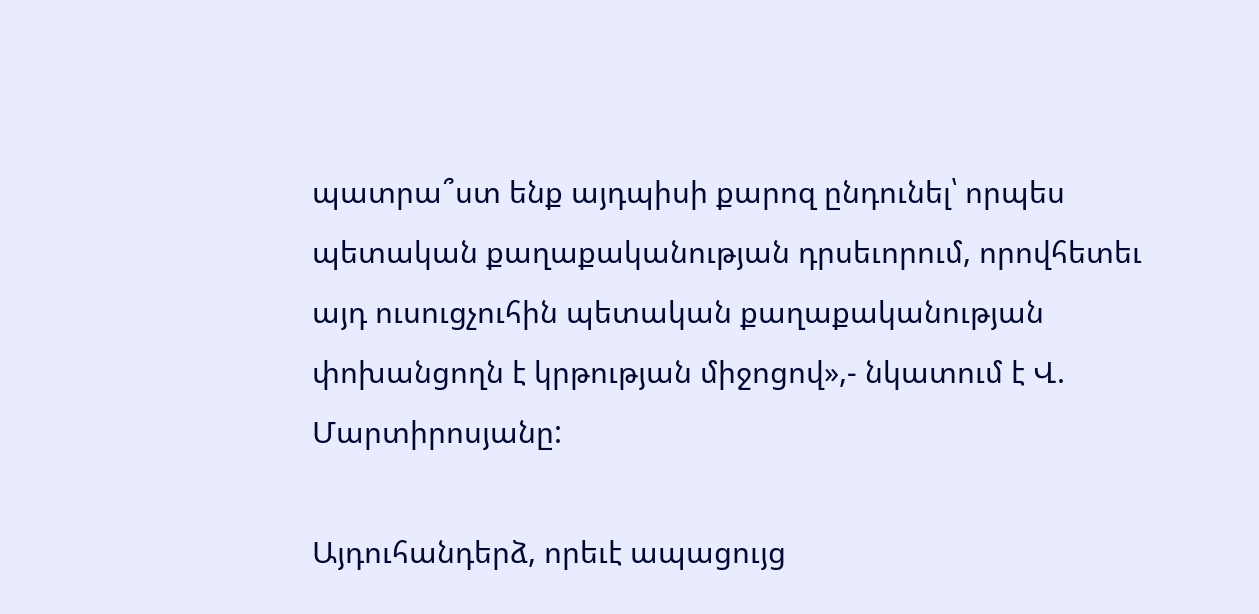պատրա՞ստ ենք այդպիսի քարոզ ընդունել՝ որպես պետական քաղաքականության դրսեւորում, որովհետեւ այդ ուսուցչուհին պետական քաղաքականության փոխանցողն է կրթության միջոցով»,- նկատում է Վ. Մարտիրոսյանը:

Այդուհանդերձ, որեւէ ապացույց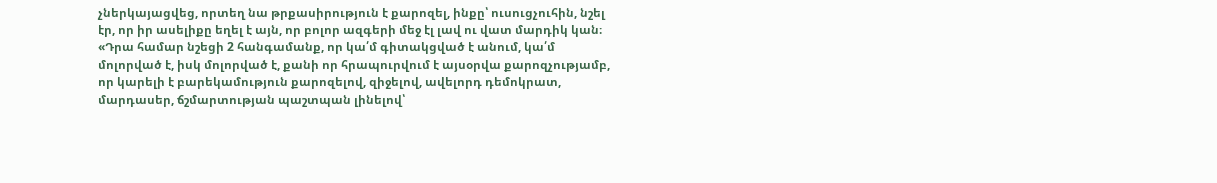չներկայացվեց, որտեղ նա թրքասիրություն է քարոզել, ինքը՝ ուսուցչուհին, նշել էր, որ իր ասելիքը եղել է այն, որ բոլոր ազգերի մեջ էլ լավ ու վատ մարդիկ կան։ «Դրա համար նշեցի 2 հանգամանք, որ կա՛մ գիտակցված է անում, կա՛մ մոլորված է, իսկ մոլորված է, քանի որ հրապուրվում է այսօրվա քարոզչությամբ, որ կարելի է բարեկամություն քարոզելով, զիջելով, ավելորդ դեմոկրատ, մարդասեր, ճշմարտության պաշտպան լինելով՝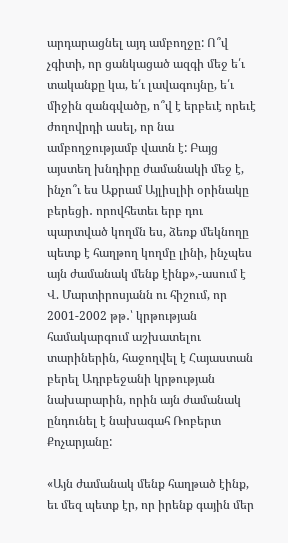արդարացնել այդ ամբողջը: Ո՞վ չգիտի, որ ցանկացած ազգի մեջ ե՛ւ տականքը կա, ե՛ւ լավագույնը, ե՛ւ միջին զանգվածը, ո՞վ է երբեւէ որեւէ ժողովրդի ասել, որ նա ամբողջությամբ վատն է: Բայց այստեղ խնդիրը ժամանակի մեջ է, ինչո՞ւ ես Աքրամ Այլիսլիի օրինակը բերեցի․ որովհետեւ երբ դու պարտված կողմն ես, ձեռք մեկնողը պետք է հաղթող կողմը լինի, ինչպես այն ժամանակ մենք էինք»,-ասում է Վ. Մարտիրոսյանն ու հիշում, որ 2001-2002 թթ․՝ կրթության համակարգում աշխատելու տարիներին, հաջողվել է Հայաստան բերել Ադրբեջանի կրթության նախարարին, որին այն ժամանակ ընդունել է նախագահ Ռոբերտ Քոչարյանը:

«Այն ժամանակ մենք հաղթած էինք, եւ մեզ պետք էր, որ իրենք գային մեր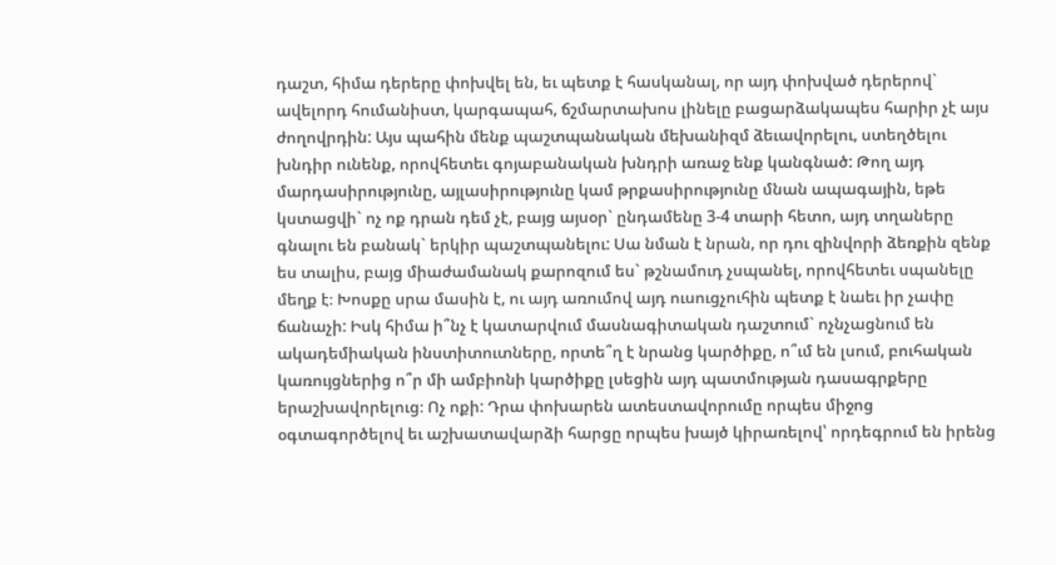դաշտ, հիմա դերերը փոխվել են, եւ պետք է հասկանալ, որ այդ փոխված դերերով` ավելորդ հումանիստ, կարգապահ, ճշմարտախոս լինելը բացարձակապես հարիր չէ այս ժողովրդին: Այս պահին մենք պաշտպանական մեխանիզմ ձեւավորելու, ստեղծելու խնդիր ունենք, որովհետեւ գոյաբանական խնդրի առաջ ենք կանգնած: Թող այդ մարդասիրությունը, այլասիրությունը կամ թրքասիրությունը մնան ապագային, եթե կստացվի` ոչ ոք դրան դեմ չէ, բայց այսօր` ընդամենը 3-4 տարի հետո, այդ տղաները գնալու են բանակ` երկիր պաշտպանելու: Սա նման է նրան, որ դու զինվորի ձեռքին զենք ես տալիս, բայց միաժամանակ քարոզում ես` թշնամուդ չսպանել, որովհետեւ սպանելը մեղք է։ Խոսքը սրա մասին է, ու այդ առումով այդ ուսուցչուհին պետք է նաեւ իր չափը ճանաչի: Իսկ հիմա ի՞նչ է կատարվում մասնագիտական դաշտում` ոչնչացնում են ակադեմիական ինստիտուտները, որտե՞ղ է նրանց կարծիքը, ո՞ւմ են լսում, բուհական կառույցներից ո՞ր մի ամբիոնի կարծիքը լսեցին այդ պատմության դասագրքերը երաշխավորելուց։ Ոչ ոքի: Դրա փոխարեն ատեստավորումը որպես միջոց օգտագործելով եւ աշխատավարձի հարցը որպես խայծ կիրառելով՝ որդեգրում են իրենց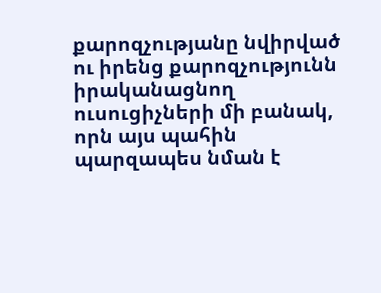քարոզչությանը նվիրված ու իրենց քարոզչությունն իրականացնող ուսուցիչների մի բանակ, որն այս պահին պարզապես նման է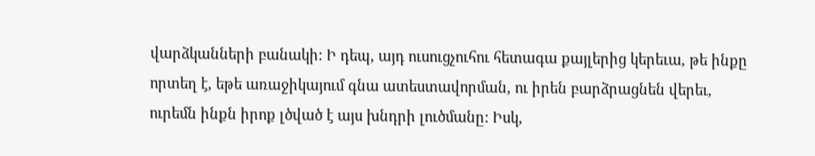վարձկանների բանակի: Ի դեպ, այդ ուսուցչուհու հետագա քայլերից կերեւա, թե ինքը որտեղ է, եթե առաջիկայում գնա ատեստավորման, ու իրեն բարձրացնեն վերեւ, ուրեմն ինքն իրոք լծված է այս խնդրի լուծմանը: Իսկ,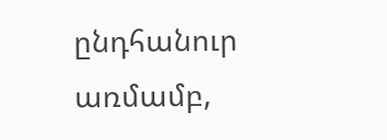ընդհանուր առմամբ,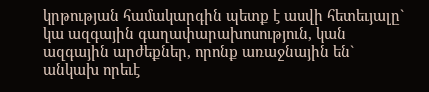կրթության համակարգին պետք է ասվի հետեւյալը` կա ազգային գաղափարախոսություն, կան ազգային արժեքներ, որոնք առաջնային են` անկախ որեւէ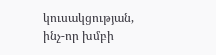կուսակցության, ինչ-որ խմբի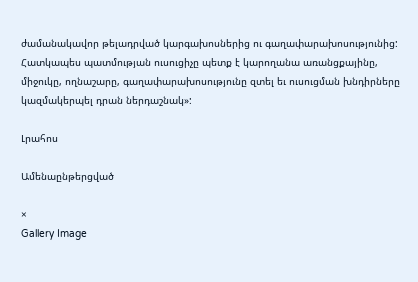ժամանակավոր թելադրված կարգախոսներից ու գաղափարախոսությունից: Հատկապես պատմության ուսուցիչը պետք է կարողանա առանցքայինը, միջուկը, ողնաշարը, գաղափարախոսությունը զտել եւ ուսուցման խնդիրները կազմակերպել դրան ներդաշնակ»:

Լրահոս

Ամենաընթերցված

×
Gallery Image